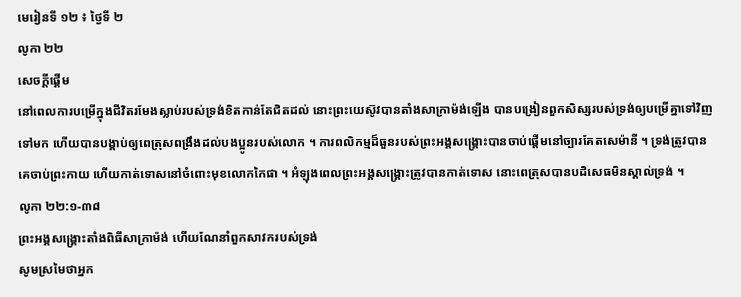មេរៀនទី ១២ ៖ ថ្ងៃទី ២
លូកា ២២
សេចក្តីផ្ដើម
នៅពេលការបម្រើក្នុងជីវិតរមែងស្លាប់របស់ទ្រង់ខិតកាន់តែជិតដល់ នោះព្រះយេស៊ូវបានតាំងសាក្រាម៉ង់ឡើង បានបង្រៀនពួកសិស្សរបស់ទ្រង់ឲ្យបម្រើគ្នាទៅវិញទៅមក ហើយបានបង្គាប់ឲ្យពេត្រុសពង្រឹងដល់បងប្អូនរបស់លោក ។ ការពលិកម្មដ៏ធួនរបស់ព្រះអង្គសង្គ្រោះបានចាប់ផ្តើមនៅច្បារគែតសេម៉ានី ។ ទ្រង់ត្រូវបានគេចាប់ព្រះកាយ ហើយកាត់ទោសនៅចំពោះមុខលោកកៃផា ។ អំឡុងពេលព្រះអង្គសង្គ្រោះត្រូវបានកាត់ទោស នោះពេត្រុសបានបដិសេធមិនស្គាល់ទ្រង់ ។
លូកា ២២:១-៣៨
ព្រះអង្គសង្គ្រោះតាំងពិធីសាក្រាម៉ង់ ហើយណែនាំពួកសាវករបស់ទ្រង់
សូមស្រមៃថាអ្នក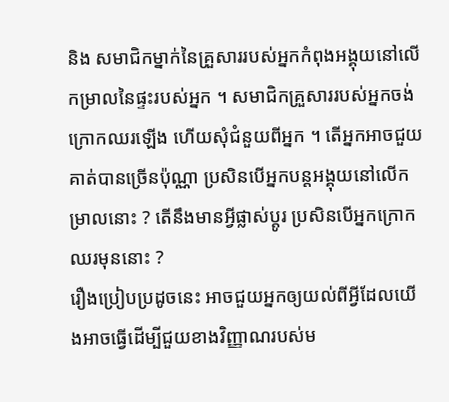និង សមាជិកម្នាក់នៃគ្រួសាររបស់អ្នកកំពុងអង្គុយនៅលើកម្រាលនៃផ្ទះរបស់អ្នក ។ សមាជិកគ្រួសាររបស់អ្នកចង់ក្រោកឈរឡើង ហើយសុំជំនួយពីអ្នក ។ តើអ្នកអាចជួយគាត់បានច្រើនប៉ុណ្ណា ប្រសិនបើអ្នកបន្តអង្គុយនៅលើកម្រាលនោះ ? តើនឹងមានអ្វីផ្លាស់ប្តូរ ប្រសិនបើអ្នកក្រោកឈរមុននោះ ?
រឿងប្រៀបប្រដូចនេះ អាចជួយអ្នកឲ្យយល់ពីអ្វីដែលយើងអាចធ្វើដើម្បីជួយខាងវិញ្ញាណរបស់ម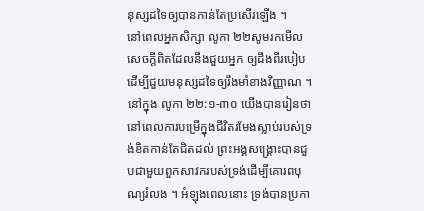នុស្សដទៃឲ្យបានកាន់តែប្រសើរឡើង ។
នៅពេលអ្នកសិក្សា លូកា ២២សូមរកមើលសេចក្តីពិតដែលនឹងជួយអ្នក ឲ្យដឹងពីរបៀបដើម្បីជួយមនុស្សដទៃឲ្យរឹងមាំខាងវិញ្ញាណ ។
នៅក្នុង លូកា ២២:១-៣០ យើងបានរៀនថានៅពេលការបម្រើក្នុងជីវិតរមែងស្លាប់របស់ទ្រង់ខិតកាន់តែជិតដល់ ព្រះអង្គសង្គ្រោះបានជួបជាមួយពួកសាវករបស់ទ្រង់ដើម្បីគោរពបុណ្យរំលង ។ អំឡុងពេលនោះ ទ្រង់បានប្រកា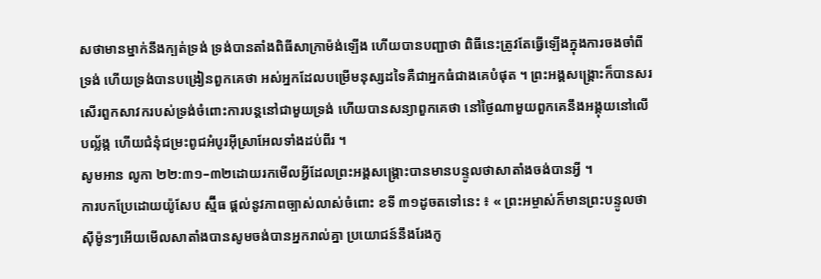សថាមានម្នាក់នឹងក្បត់ទ្រង់ ទ្រង់បានតាំងពិធីសាក្រាម៉ង់ឡើង ហើយបានបញ្ជាថា ពិធីនេះត្រូវតែធ្វើឡើងក្នុងការចងចាំពីទ្រង់ ហើយទ្រង់បានបង្រៀនពួកគេថា អស់អ្នកដែលបម្រើមនុស្សដទៃគឺជាអ្នកធំជាងគេបំផុត ។ ព្រះអង្គសង្គ្រោះក៏បានសរសើរពួកសាវករបស់ទ្រង់ចំពោះការបន្តនៅជាមួយទ្រង់ ហើយបានសន្យាពួកគេថា នៅថ្ងៃណាមួយពួកគេនឹងអង្គុយនៅលើបល្ល័ង្ក ហើយជំនុំជម្រះពូជអំបូរអ៊ីស្រាអែលទាំងដប់ពីរ ។
សូមអាន លូកា ២២:៣១–៣២ដោយរកមើលអ្វីដែលព្រះអង្គសង្គ្រោះបានមានបន្ទូលថាសាតាំងចង់បានអ្វី ។
ការបកប្រែដោយយ៉ូសែប ស្ម៊ីធ ផ្តល់នូវភាពច្បាស់លាស់ចំពោះ ខទី ៣១ដូចតទៅនេះ ៖ « ព្រះអម្ចាស់ក៏មានព្រះបន្ទូលថា ស៊ីម៉ូនៗអើយមើលសាតាំងបានសូមចង់បានអ្នករាល់គ្នា ប្រយោជន៍នឹងរែងកូ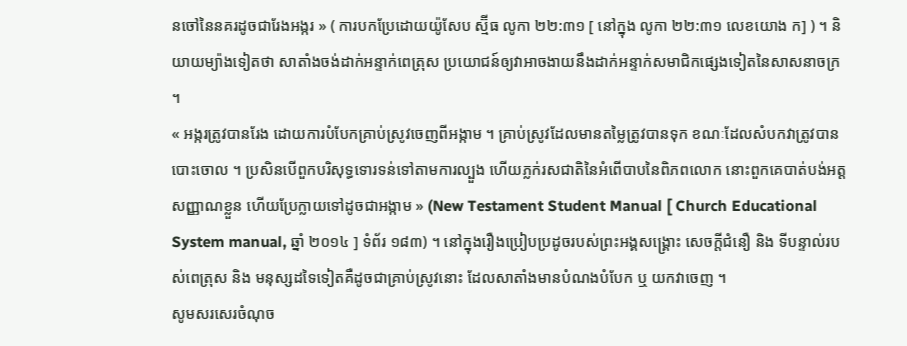នចៅនៃនគរដូចជារែងអង្ករ » ( ការបកប្រែដោយយ៉ូសែប ស្ម៊ីធ លូកា ២២:៣១ [ នៅក្នុង លូកា ២២:៣១ លេខយោង ក] ) ។ និយាយម្យ៉ាងទៀតថា សាតាំងចង់ដាក់អន្ទាក់ពេត្រុស ប្រយោជន៍ឲ្យវាអាចងាយនឹងដាក់អន្ទាក់សមាជិកផ្សេងទៀតនៃសាសនាចក្រ ។
« អង្ករត្រូវបានរែង ដោយការបំបែកគ្រាប់ស្រូវចេញពីអង្កាម ។ គ្រាប់ស្រូវដែលមានតម្លៃត្រូវបានទុក ខណៈដែលសំបកវាត្រូវបានបោះចោល ។ ប្រសិនបើពួកបរិសុទ្ធទោរទន់ទៅតាមការល្បួង ហើយភ្លក់រសជាតិនៃអំពើបាបនៃពិភពលោក នោះពួកគេបាត់បង់អត្តសញ្ញាណខ្លួន ហើយប្រែក្លាយទៅដូចជាអង្កាម » (New Testament Student Manual [ Church Educational System manual, ឆ្នាំ ២០១៤ ] ទំព័រ ១៨៣) ។ នៅក្នុងរឿងប្រៀបប្រដូចរបស់ព្រះអង្គសង្គ្រោះ សេចក្តីជំនឿ និង ទីបន្ទាល់របស់ពេត្រុស និង មនុស្សដទៃទៀតគឺដូចជាគ្រាប់ស្រូវនោះ ដែលសាតាំងមានបំណងបំបែក ឬ យកវាចេញ ។
សូមសរសេរចំណុច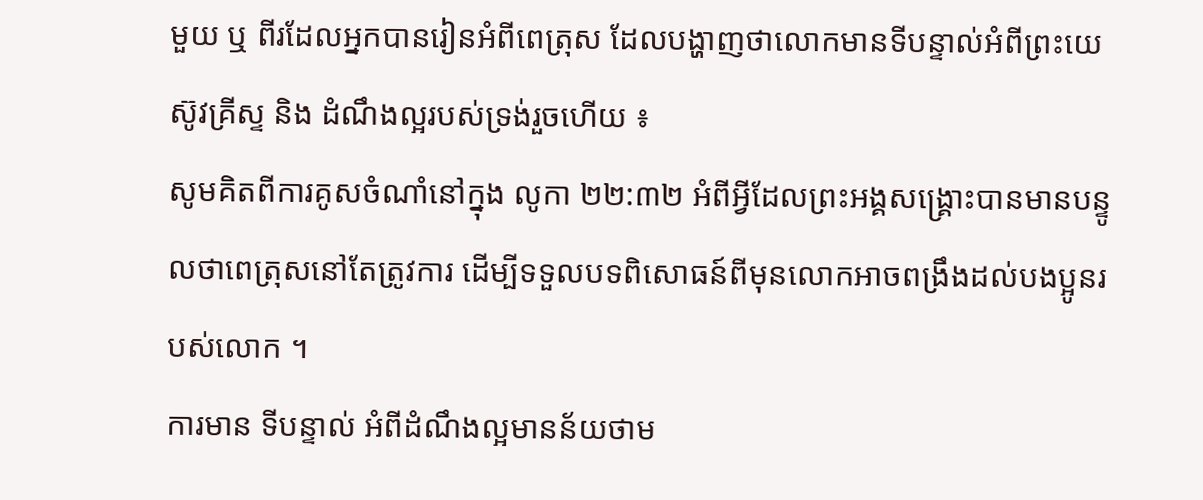មួយ ឬ ពីរដែលអ្នកបានរៀនអំពីពេត្រុស ដែលបង្ហាញថាលោកមានទីបន្ទាល់អំពីព្រះយេស៊ូវគ្រីស្ទ និង ដំណឹងល្អរបស់ទ្រង់រួចហើយ ៖
សូមគិតពីការគូសចំណាំនៅក្នុង លូកា ២២:៣២ អំពីអ្វីដែលព្រះអង្គសង្គ្រោះបានមានបន្ទូលថាពេត្រុសនៅតែត្រូវការ ដើម្បីទទួលបទពិសោធន៍ពីមុនលោកអាចពង្រឹងដល់បងប្អូនរបស់លោក ។
ការមាន ទីបន្ទាល់ អំពីដំណឹងល្អមានន័យថាម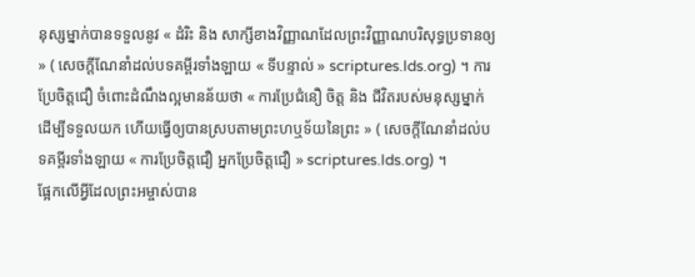នុស្សម្នាក់បានទទួលនូវ « ដំរិះ និង សាក្សីខាងវិញ្ញាណដែលព្រះវិញ្ញាណបរិសុទ្ធប្រទានឲ្យ » ( សេចក្ដីណែនាំដល់បទគម្ពីរទាំងឡាយ « ទីបន្ទាល់ » scriptures.lds.org) ។ ការប្រែចិត្តជឿ ចំពោះដំណឹងល្អមានន័យថា « ការប្រែជំនឿ ចិត្ត និង ជីវិតរបស់មនុស្សម្នាក់ ដើម្បីទទួលយក ហើយធ្វើឲ្យបានស្របតាមព្រះហឬទ័យនៃព្រះ » ( សេចក្ដីណែនាំដល់បទគម្ពីរទាំងឡាយ « ការប្រែចិត្តជឿ អ្នកប្រែចិត្តជឿ » scriptures.lds.org) ។
ផ្អែកលើអ្វីដែលព្រះអម្ចាស់បាន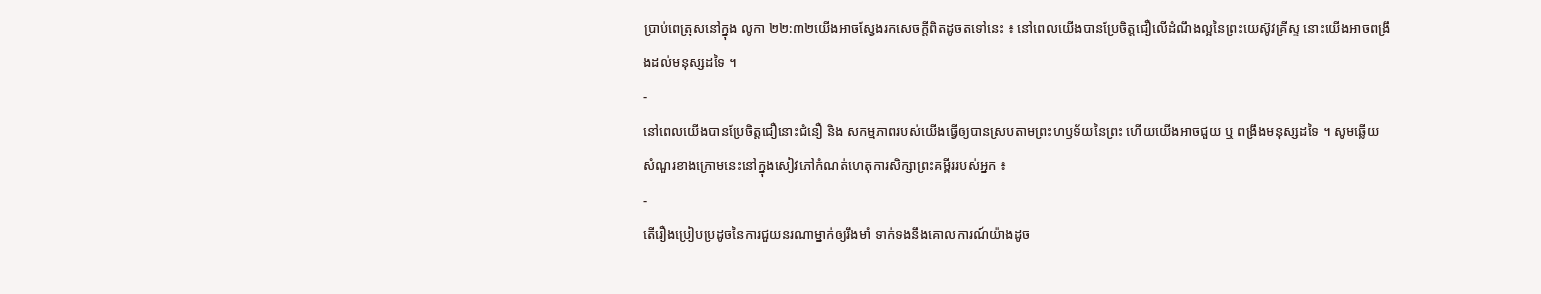ប្រាប់ពេត្រុសនៅក្នុង លូកា ២២:៣២យើងអាចស្វែងរកសេចក្តីពិតដូចតទៅនេះ ៖ នៅពេលយើងបានប្រែចិត្តជឿលើដំណឹងល្អនៃព្រះយេស៊ូវគ្រីស្ទ នោះយើងអាចពង្រឹងដល់មនុស្សដទៃ ។
-
នៅពេលយើងបានប្រែចិត្តជឿនោះជំនឿ និង សកម្មភាពរបស់យើងធ្វើឲ្យបានស្របតាមព្រះហឫទ័យនៃព្រះ ហើយយើងអាចជួយ ឬ ពង្រឹងមនុស្សដទៃ ។ សូមឆ្លើយសំណួរខាងក្រោមនេះនៅក្នុងសៀវភៅកំណត់ហេតុការសិក្សាព្រះគម្ពីររបស់អ្នក ៖
-
តើរឿងប្រៀបប្រដូចនៃការជួយនរណាម្នាក់ឲ្យរឹងមាំ ទាក់ទងនឹងគោលការណ៍យ៉ាងដូច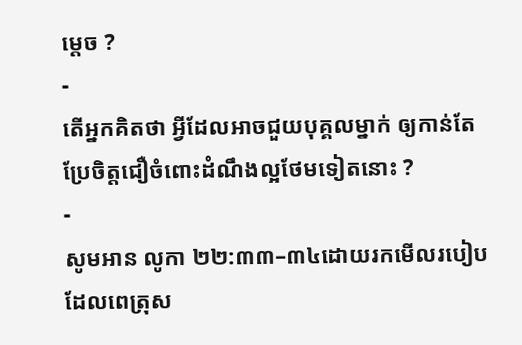ម្តេច ?
-
តើអ្នកគិតថា អ្វីដែលអាចជួយបុគ្គលម្នាក់ ឲ្យកាន់តែប្រែចិត្តជឿចំពោះដំណឹងល្អថែមទៀតនោះ ?
-
សូមអាន លូកា ២២:៣៣–៣៤ដោយរកមើលរបៀបដែលពេត្រុស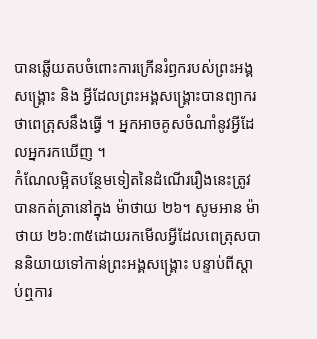បានឆ្លើយតបចំពោះការក្រើនរំឭករបស់ព្រះអង្គសង្គ្រោះ និង អ្វីដែលព្រះអង្គសង្គ្រោះបានព្យាករថាពេត្រុសនឹងធ្វើ ។ អ្នកអាចគូសចំណាំនូវអ្វីដែលអ្នករកឃើញ ។
កំណែលម្អិតបន្ថែមទៀតនៃដំណើររឿងនេះត្រូវបានកត់ត្រានៅក្នុង ម៉ាថាយ ២៦។ សូមអាន ម៉ាថាយ ២៦:៣៥ដោយរកមើលអ្វីដែលពេត្រុសបាននិយាយទៅកាន់ព្រះអង្គសង្គ្រោះ បន្ទាប់ពីស្តាប់ឮការ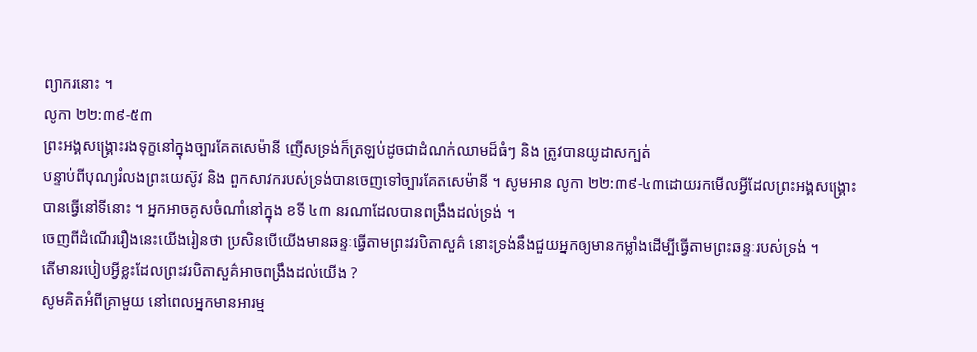ព្យាករនោះ ។
លូកា ២២:៣៩-៥៣
ព្រះអង្គសង្គ្រោះរងទុក្ខនៅក្នុងច្បារគែតសេម៉ានី ញើសទ្រង់ក៏ត្រឡប់ដូចជាដំណក់ឈាមដ៏ធំៗ និង ត្រូវបានយូដាសក្បត់
បន្ទាប់ពីបុណ្យរំលងព្រះយេស៊ូវ និង ពួកសាវករបស់ទ្រង់បានចេញទៅច្បារគែតសេម៉ានី ។ សូមអាន លូកា ២២:៣៩-៤៣ដោយរកមើលអ្វីដែលព្រះអង្គសង្គ្រោះបានធ្វើនៅទីនោះ ។ អ្នកអាចគូសចំណាំនៅក្នុង ខទី ៤៣ នរណាដែលបានពង្រឹងដល់ទ្រង់ ។
ចេញពីដំណើររឿងនេះយើងរៀនថា ប្រសិនបើយើងមានឆន្ទៈធ្វើតាមព្រះវរបិតាសួគ៌ នោះទ្រង់នឹងជួយអ្នកឲ្យមានកម្លាំងដើម្បីធ្វើតាមព្រះឆន្ទៈរបស់ទ្រង់ ។
តើមានរបៀបអ្វីខ្លះដែលព្រះវរបិតាសួគ៌អាចពង្រឹងដល់យើង ?
សូមគិតអំពីគ្រាមួយ នៅពេលអ្នកមានអារម្ម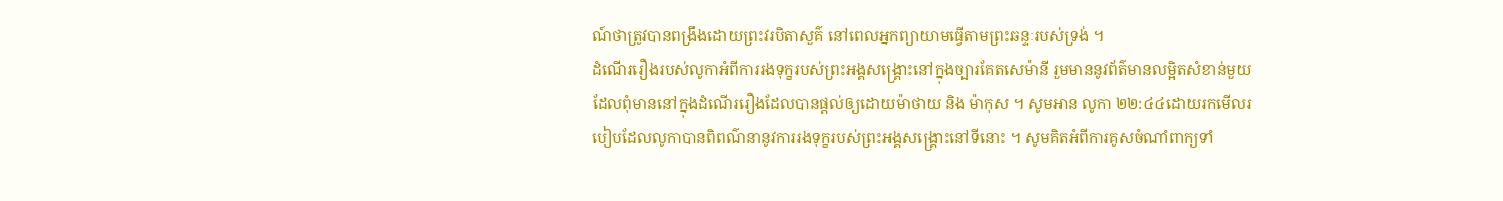ណ៍ថាត្រូវបានពង្រឹងដោយព្រះវរបិតាសួគ៌ នៅពេលអ្នកព្យាយាមធ្វើតាមព្រះឆន្ទៈរបស់ទ្រង់ ។
ដំណើររឿងរបស់លូកាអំពីការរងទុក្ខរបស់ព្រះអង្គសង្គ្រោះនៅក្នុងច្បារគែតសេម៉ានី រួមមាននូវព័ត៌មានលម្អិតសំខាន់មួយ ដែលពុំមាននៅក្នុងដំណើររឿងដែលបានផ្តល់ឲ្យដោយម៉ាថាយ និង ម៉ាកុស ។ សូមអាន លូកា ២២:៤៤ដោយរកមើលរបៀបដែលលូកាបានពិពណ៌នានូវការរងទុក្ខរបស់ព្រះអង្គសង្គ្រោះនៅទីនោះ ។ សូមគិតអំពីការគូសចំណាំពាក្យទាំ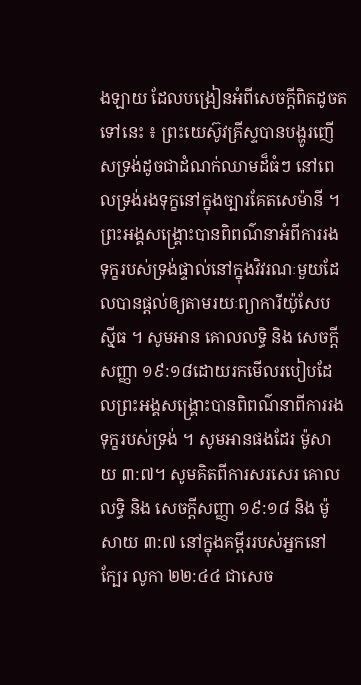ងឡាយ ដែលបង្រៀនអំពីសេចក្តីពិតដូចតទៅនេះ ៖ ព្រះយេស៊ូវគ្រីស្ទបានបង្ហូរញើសទ្រង់ដូចជាដំណក់ឈាមដ៏ធំៗ នៅពេលទ្រង់រងទុក្ខនៅក្នុងច្បារគែតសេម៉ានី ។
ព្រះអង្គសង្គ្រោះបានពិពណ៌នាអំពីការរងទុក្ខរបស់ទ្រង់ផ្ទាល់នៅក្នុងវិវរណៈមួយដែលបានផ្តល់ឲ្យតាមរយៈព្យាការីយ៉ូសែប ស៊្មីធ ។ សូមអាន គោលលទ្ធិ និង សេចក្តីសញ្ញា ១៩:១៨ដោយរកមើលរបៀបដែលព្រះអង្គសង្គ្រោះបានពិពណ៌នាពីការរងទុក្ខរបស់ទ្រង់ ។ សូមអានផងដែរ ម៉ូសាយ ៣:៧។ សូមគិតពីការសរសេរ គោលលទ្ធិ និង សេចក្តីសញ្ញា ១៩:១៨ និង ម៉ូសាយ ៣:៧ នៅក្នុងគម្ពីររបស់អ្នកនៅក្បែរ លូកា ២២:៤៤ ជាសេច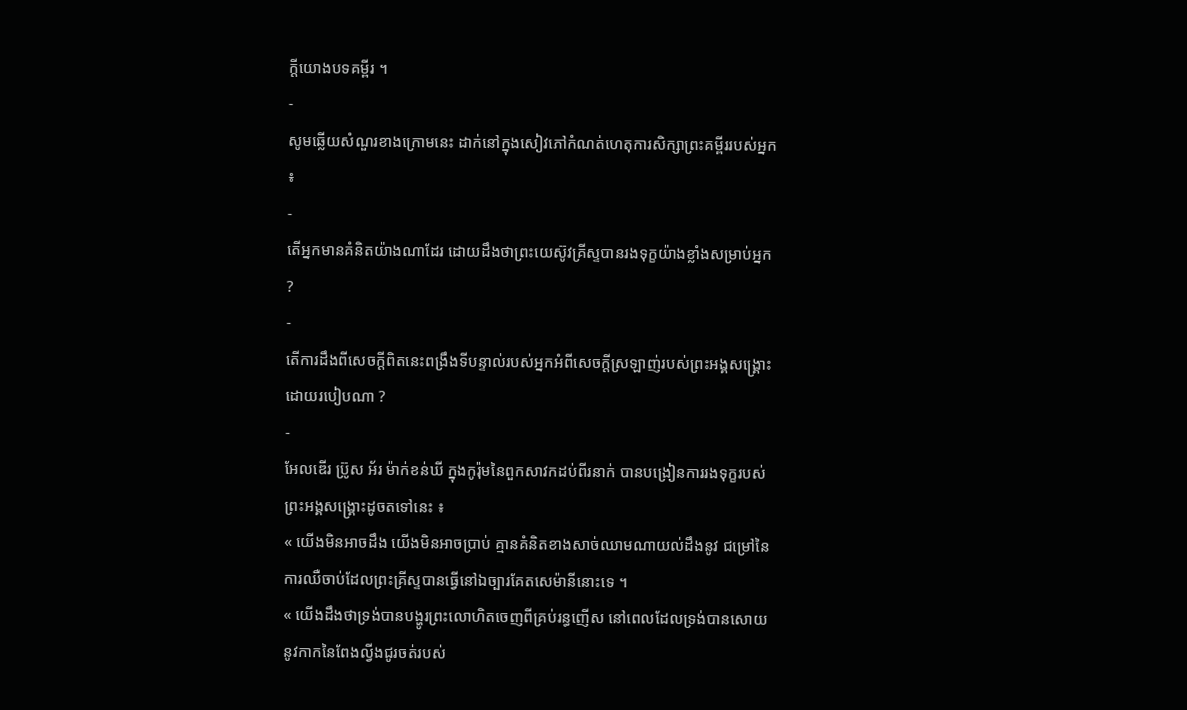ក្តីយោងបទគម្ពីរ ។
-
សូមឆ្លើយសំណួរខាងក្រោមនេះ ដាក់នៅក្នុងសៀវភៅកំណត់ហេតុការសិក្សាព្រះគម្ពីររបស់អ្នក ៖
-
តើអ្នកមានគំនិតយ៉ាងណាដែរ ដោយដឹងថាព្រះយេស៊ូវគ្រីស្ទបានរងទុក្ខយ៉ាងខ្លាំងសម្រាប់អ្នក ?
-
តើការដឹងពីសេចក្តីពិតនេះពង្រឹងទីបន្ទាល់របស់អ្នកអំពីសេចក្ដីស្រឡាញ់របស់ព្រះអង្គសង្គ្រោះដោយរបៀបណា ?
-
អែលឌើរ ប្រ៊ូស អ័រ ម៉ាក់ខន់ឃី ក្នុងកូរ៉ុមនៃពួកសាវកដប់ពីរនាក់ បានបង្រៀនការរងទុក្ខរបស់ព្រះអង្គសង្គ្រោះដូចតទៅនេះ ៖
« យើងមិនអាចដឹង យើងមិនអាចប្រាប់ គ្មានគំនិតខាងសាច់ឈាមណាយល់ដឹងនូវ ជម្រៅនៃការឈឺចាប់ដែលព្រះគ្រីស្ទបានធ្វើនៅឯច្បារគែតសេម៉ានីនោះទេ ។
« យើងដឹងថាទ្រង់បានបង្ហូរព្រះលោហិតចេញពីគ្រប់រន្ធញើស នៅពេលដែលទ្រង់បានសោយនូវកាកនៃពែងល្វីងជូរចត់របស់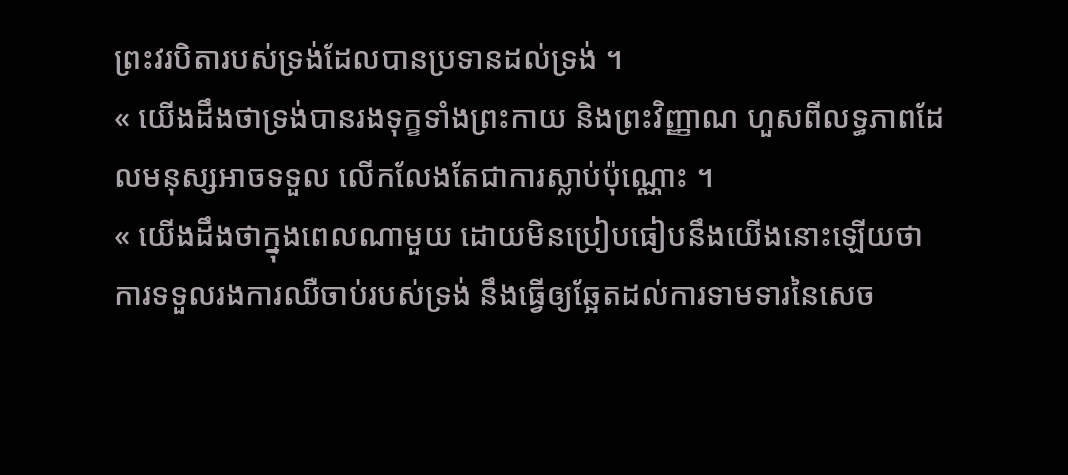ព្រះវរបិតារបស់ទ្រង់ដែលបានប្រទានដល់ទ្រង់ ។
« យើងដឹងថាទ្រង់បានរងទុក្ខទាំងព្រះកាយ និងព្រះវិញ្ញាណ ហួសពីលទ្ធភាពដែលមនុស្សអាចទទួល លើកលែងតែជាការស្លាប់ប៉ុណ្ណោះ ។
« យើងដឹងថាក្នុងពេលណាមួយ ដោយមិនប្រៀបធៀបនឹងយើងនោះឡើយថា ការទទួលរងការឈឺចាប់របស់ទ្រង់ នឹងធ្វើឲ្យឆ្អែតដល់ការទាមទារនៃសេច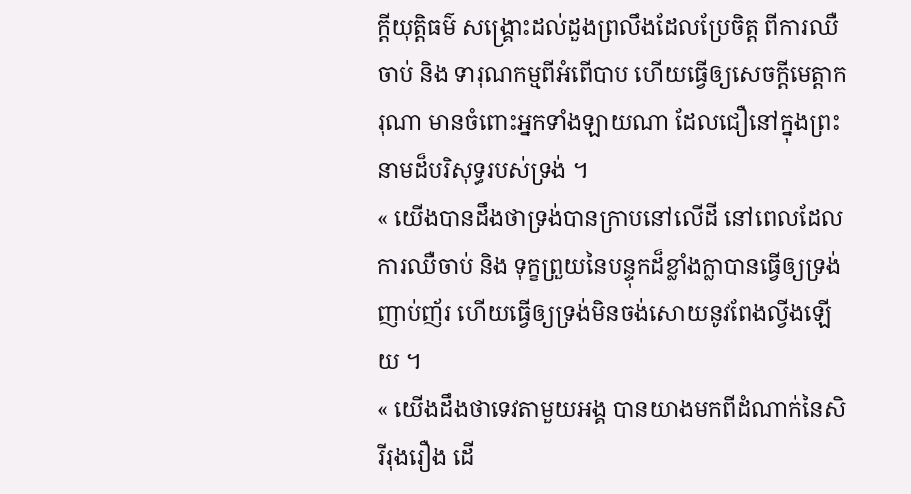ក្តីយុត្តិធម៌ សង្រ្គោះដល់ដួងព្រលឹងដែលប្រែចិត្ត ពីការឈឺចាប់ និង ទារុណកម្មពីអំពើបាប ហើយធ្វើឲ្យសេចក្តីមេត្តាករុណា មានចំពោះអ្នកទាំងឡាយណា ដែលជឿនៅក្នុងព្រះនាមដ៏បរិសុទ្ធរបស់ទ្រង់ ។
« យើងបានដឹងថាទ្រង់បានក្រាបនៅលើដី នៅពេលដែលការឈឺចាប់ និង ទុក្ខព្រួយនៃបន្ទុកដ៏ខ្លាំងក្លាបានធ្វើឲ្យទ្រង់ញាប់ញ័រ ហើយធ្វើឲ្យទ្រង់មិនចង់សោយនូវពែងល្វីងឡើយ ។
« យើងដឹងថាទេវតាមួយអង្គ បានយាងមកពីដំណាក់នៃសិរីរុងរឿង ដើ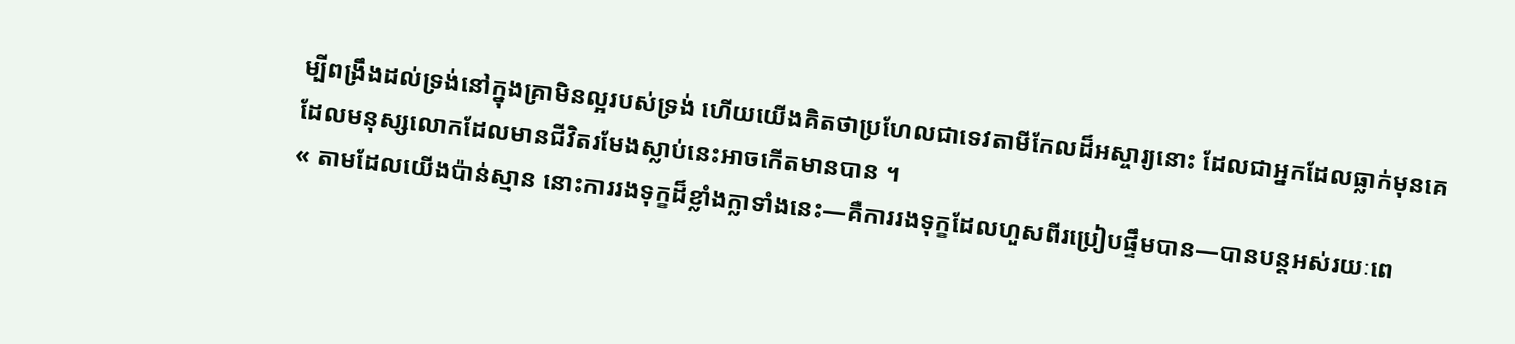ម្បីពង្រឹងដល់ទ្រង់នៅក្នុងគ្រាមិនល្អរបស់ទ្រង់ ហើយយើងគិតថាប្រហែលជាទេវតាមីកែលដ៏អស្ចារ្យនោះ ដែលជាអ្នកដែលធ្លាក់មុនគេ ដែលមនុស្សលោកដែលមានជីវិតរមែងស្លាប់នេះអាចកើតមានបាន ។
« តាមដែលយើងប៉ាន់ស្មាន នោះការរងទុក្ខដ៏ខ្លាំងក្លាទាំងនេះ—គឺការរងទុក្ខដែលហួសពីរប្រៀបផ្ទឹមបាន—បានបន្តអស់រយៈពេ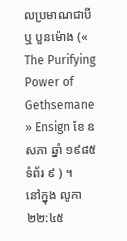លប្រមាណជាបី ឬ បួនម៉ោង (« The Purifying Power of Gethsemane » Ensign ខែ ឧសភា ឆ្នាំ ១៩៨៥ ទំព័រ ៩ ) ។
នៅក្នុង លូកា ២២:៤៥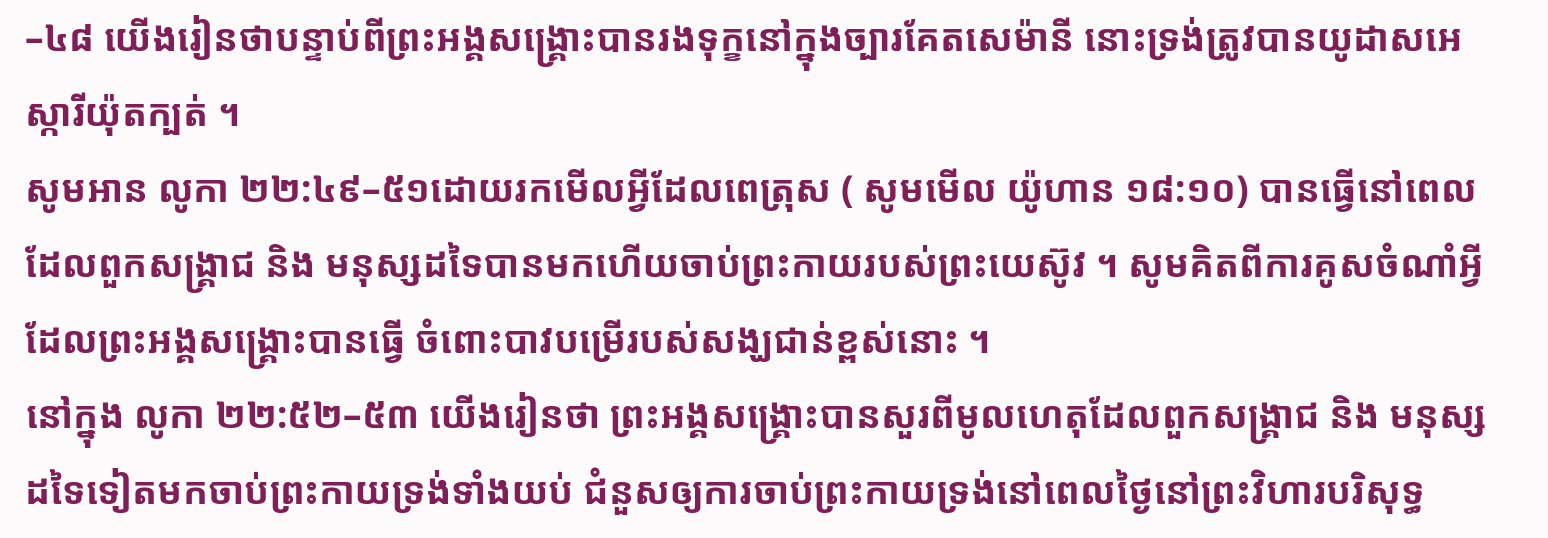–៤៨ យើងរៀនថាបន្ទាប់ពីព្រះអង្គសង្គ្រោះបានរងទុក្ខនៅក្នុងច្បារគែតសេម៉ានី នោះទ្រង់ត្រូវបានយូដាសអេស្ការីយ៉ុតក្បត់ ។
សូមអាន លូកា ២២:៤៩–៥១ដោយរកមើលអ្វីដែលពេត្រុស ( សូមមើល យ៉ូហាន ១៨:១០) បានធ្វើនៅពេលដែលពួកសង្គ្រាជ និង មនុស្សដទៃបានមកហើយចាប់ព្រះកាយរបស់ព្រះយេស៊ូវ ។ សូមគិតពីការគូសចំណាំអ្វីដែលព្រះអង្គសង្គ្រោះបានធ្វើ ចំពោះបាវបម្រើរបស់សង្ឃជាន់ខ្ពស់នោះ ។
នៅក្នុង លូកា ២២:៥២–៥៣ យើងរៀនថា ព្រះអង្គសង្គ្រោះបានសួរពីមូលហេតុដែលពួកសង្គ្រាជ និង មនុស្សដទៃទៀតមកចាប់ព្រះកាយទ្រង់ទាំងយប់ ជំនួសឲ្យការចាប់ព្រះកាយទ្រង់នៅពេលថ្ងៃនៅព្រះវិហារបរិសុទ្ធ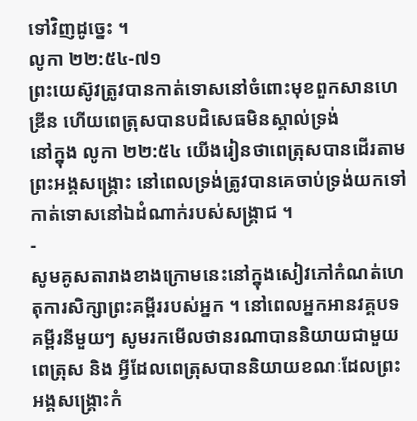ទៅវិញដូច្នេះ ។
លូកា ២២:៥៤-៧១
ព្រះយេស៊ូវត្រូវបានកាត់ទោសនៅចំពោះមុខពួកសានហេឌ្រីន ហើយពេត្រុសបានបដិសេធមិនស្គាល់ទ្រង់
នៅក្នុង លូកា ២២:៥៤ យើងរៀនថាពេត្រុសបានដើរតាមព្រះអង្គសង្គ្រោះ នៅពេលទ្រង់ត្រូវបានគេចាប់ទ្រង់យកទៅកាត់ទោសនៅឯដំណាក់របស់សង្គ្រាជ ។
-
សូមគូសតារាងខាងក្រោមនេះនៅក្នុងសៀវភៅកំណត់ហេតុការសិក្សាព្រះគម្ពីររបស់អ្នក ។ នៅពេលអ្នកអានវគ្គបទគម្ពីរនីមួយៗ សូមរកមើលថានរណាបាននិយាយជាមួយពេត្រុស និង អ្វីដែលពេត្រុសបាននិយាយខណៈដែលព្រះអង្គសង្គ្រោះកំ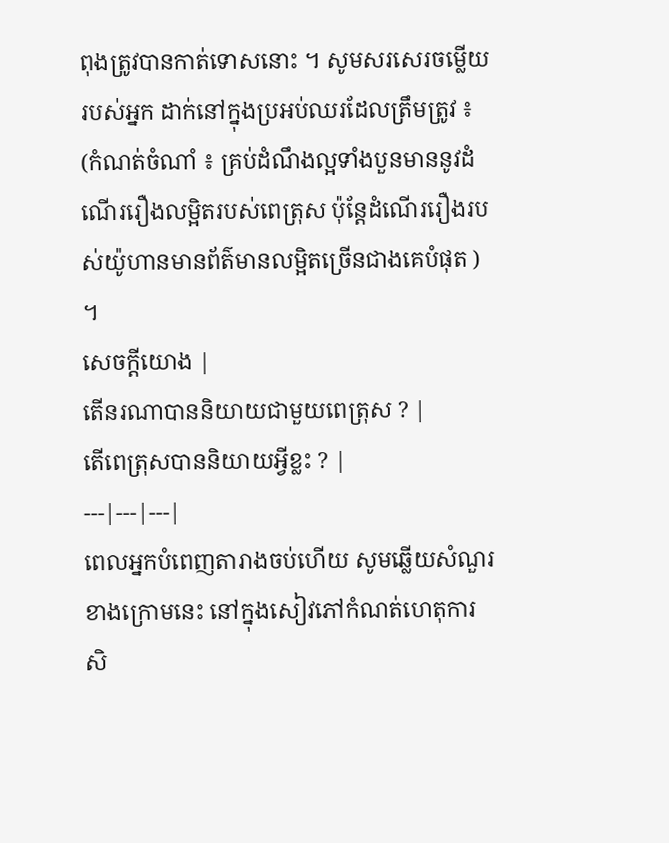ពុងត្រូវបានកាត់ទោសនោះ ។ សូមសរសេរចម្លើយរបស់អ្នក ដាក់នៅក្នុងប្រអប់ឈរដែលត្រឹមត្រូវ ៖ (កំណត់ចំណាំ ៖ គ្រប់ដំណឹងល្អទាំងបួនមាននូវដំណើររឿងលម្អិតរបស់ពេត្រុស ប៉ុន្តែដំណើររឿងរបស់យ៉ូហានមានព័ត៌មានលម្អិតច្រើនជាងគេបំផុត ) ។
សេចក្ដីយោង |
តើនរណាបាននិយាយជាមួយពេត្រុស ? |
តើពេត្រុសបាននិយាយអ្វីខ្លះ ? |
---|---|---|
ពេលអ្នកបំពេញតារាងចប់ហើយ សូមឆ្លើយសំណួរខាងក្រោមនេះ នៅក្នុងសៀវភៅកំណត់ហេតុការសិ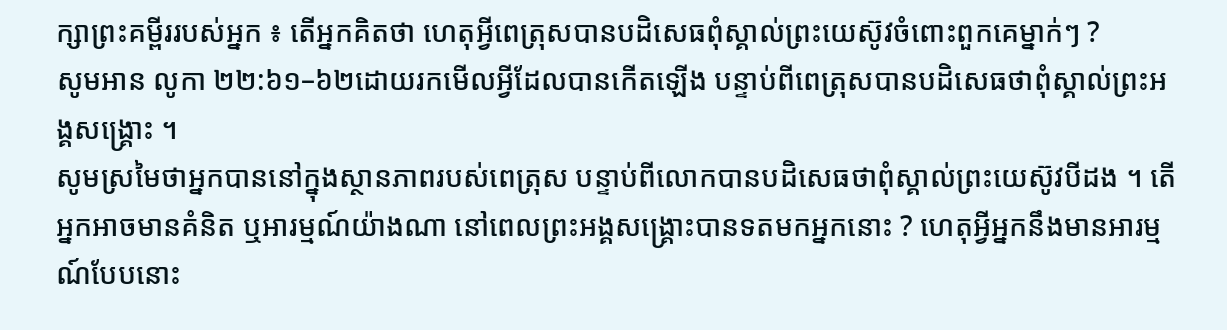ក្សាព្រះគម្ពីររបស់អ្នក ៖ តើអ្នកគិតថា ហេតុអ្វីពេត្រុសបានបដិសេធពុំស្គាល់ព្រះយេស៊ូវចំពោះពួកគេម្នាក់ៗ ?
សូមអាន លូកា ២២:៦១–៦២ដោយរកមើលអ្វីដែលបានកើតឡើង បន្ទាប់ពីពេត្រុសបានបដិសេធថាពុំស្គាល់ព្រះអង្គសង្គ្រោះ ។
សូមស្រមៃថាអ្នកបាននៅក្នុងស្ថានភាពរបស់ពេត្រុស បន្ទាប់ពីលោកបានបដិសេធថាពុំស្គាល់ព្រះយេស៊ូវបីដង ។ តើអ្នកអាចមានគំនិត ឬអារម្មណ៍យ៉ាងណា នៅពេលព្រះអង្គសង្គ្រោះបានទតមកអ្នកនោះ ? ហេតុអ្វីអ្នកនឹងមានអារម្មណ៍បែបនោះ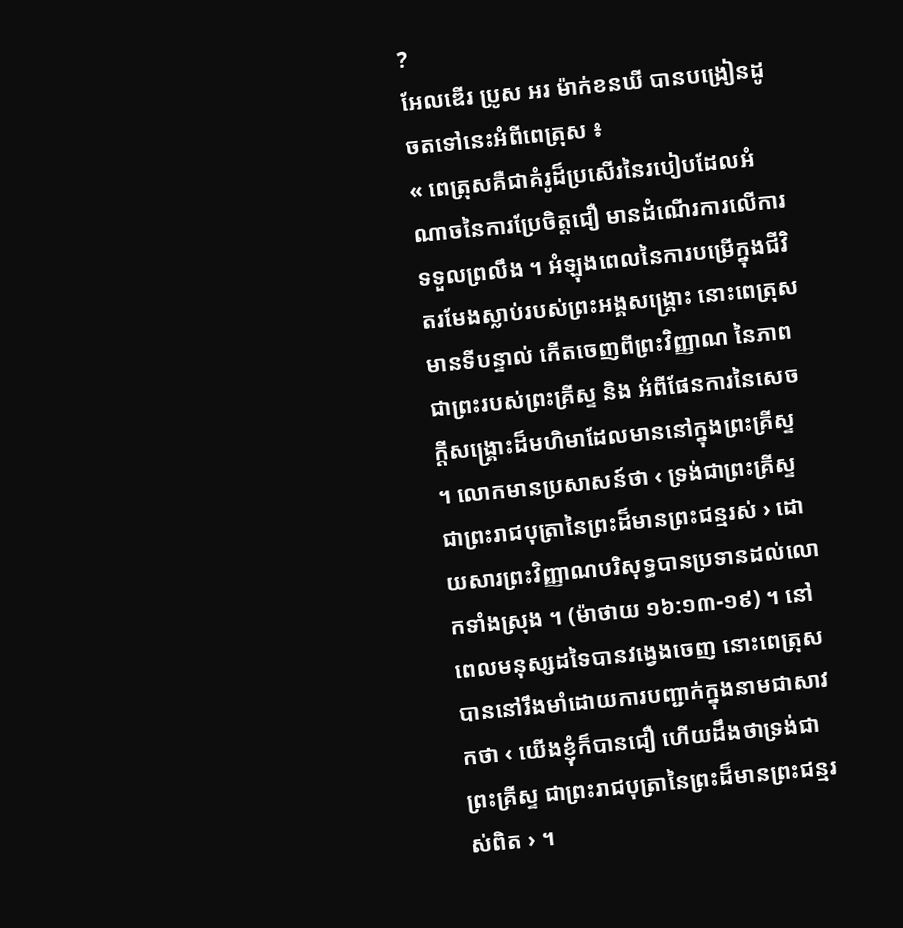?
អែលឌើរ ប្រូស អរ ម៉ាក់ខនឃី បានបង្រៀនដូចតទៅនេះអំពីពេត្រុស ៖
« ពេត្រុសគឺជាគំរូដ៏ប្រសើរនៃរបៀបដែលអំណាចនៃការប្រែចិត្តជឿ មានដំណើរការលើការទទួលព្រលឹង ។ អំឡុងពេលនៃការបម្រើក្នុងជីវិតរមែងស្លាប់របស់ព្រះអង្គសង្គ្រោះ នោះពេត្រុសមានទីបន្ទាល់ កើតចេញពីព្រះវិញ្ញាណ នៃភាពជាព្រះរបស់ព្រះគ្រីស្ទ និង អំពីផែនការនៃសេចក្តីសង្គ្រោះដ៏មហិមាដែលមាននៅក្នុងព្រះគ្រីស្ទ ។ លោកមានប្រសាសន៍ថា ‹ ទ្រង់ជាព្រះគ្រីស្ទជាព្រះរាជបុត្រានៃព្រះដ៏មានព្រះជន្មរស់ › ដោយសារព្រះវិញ្ញាណបរិសុទ្ធបានប្រទានដល់លោកទាំងស្រុង ។ (ម៉ាថាយ ១៦:១៣-១៩) ។ នៅពេលមនុស្សដទៃបានវង្វេងចេញ នោះពេត្រុសបាននៅរឹងមាំដោយការបញ្ជាក់ក្នុងនាមជាសាវកថា ‹ យើងខ្ញុំក៏បានជឿ ហើយដឹងថាទ្រង់ជាព្រះគ្រីស្ទ ជាព្រះរាជបុត្រានៃព្រះដ៏មានព្រះជន្មរស់ពិត › ។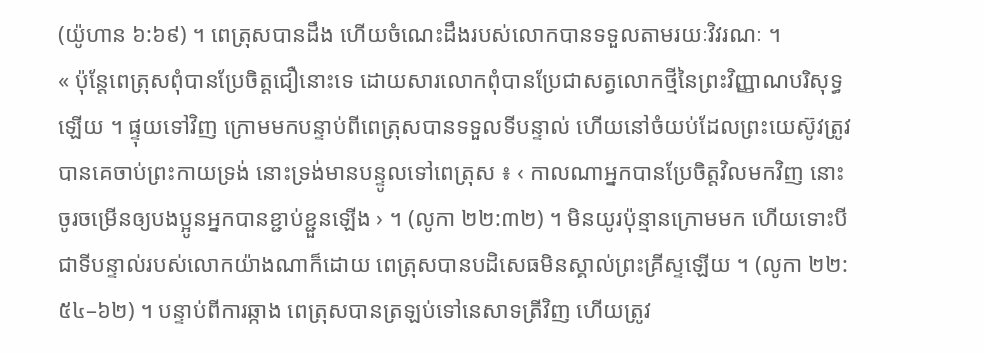(យ៉ូហាន ៦:៦៩) ។ ពេត្រុសបានដឹង ហើយចំណេះដឹងរបស់លោកបានទទួលតាមរយៈវិវរណៈ ។
« ប៉ុន្តែពេត្រុសពុំបានប្រែចិត្តជឿនោះទេ ដោយសារលោកពុំបានប្រែជាសត្វលោកថ្មីនៃព្រះវិញ្ញាណបរិសុទ្ធឡើយ ។ ផ្ទុយទៅវិញ ក្រោមមកបន្ទាប់ពីពេត្រុសបានទទួលទីបន្ទាល់ ហើយនៅចំយប់ដែលព្រះយេស៊ូវត្រូវបានគេចាប់ព្រះកាយទ្រង់ នោះទ្រង់មានបន្ទូលទៅពេត្រុស ៖ ‹ កាលណាអ្នកបានប្រែចិត្តវិលមកវិញ នោះចូរចម្រើនឲ្យបងប្អូនអ្នកបានខ្ជាប់ខ្ជួនឡើង › ។ (លូកា ២២:៣២) ។ មិនយូរប៉ុន្មានក្រោមមក ហើយទោះបីជាទីបន្ទាល់របស់លោកយ៉ាងណាក៏ដោយ ពេត្រុសបានបដិសេធមិនស្គាល់ព្រះគ្រីស្ទឡើយ ។ (លូកា ២២:៥៤–៦២) ។ បន្ទាប់ពីការឆ្កាង ពេត្រុសបានត្រឡប់ទៅនេសាទត្រីវិញ ហើយត្រូវ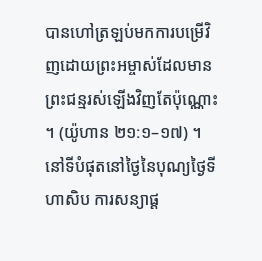បានហៅត្រឡប់មកការបម្រើវិញដោយព្រះអម្ចាស់ដែលមានព្រះជន្មរស់ឡើងវិញតែប៉ុណ្ណោះ ។ (យ៉ូហាន ២១:១–១៧) ។ នៅទីបំផុតនៅថ្ងៃនៃបុណ្យថ្ងៃទីហាសិប ការសន្យាផ្ត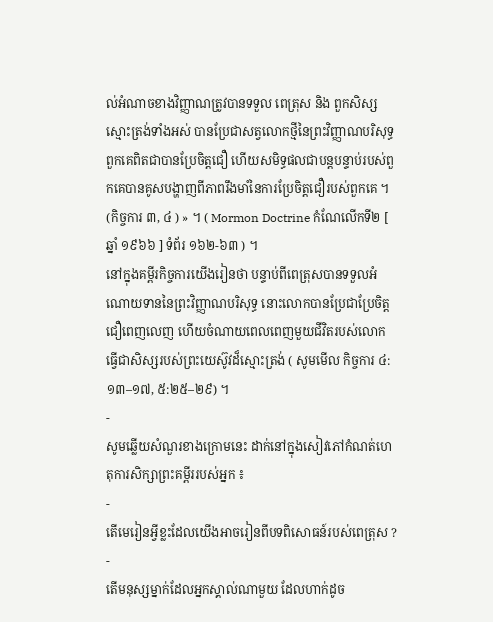ល់អំណាចខាងវិញ្ញាណត្រូវបានទទួល ពេត្រុស និង ពួកសិស្សស្មោះត្រង់ទាំងអស់ បានប្រែជាសត្វលោកថ្មីនៃព្រះវិញ្ញាណបរិសុទ្ធ ពួកគេពិតជាបានប្រែចិត្តជឿ ហើយសមិទ្ធផលជាបន្តបន្ទាប់របស់ពួកគេបានគូសបង្ហាញពីភាពរឹងមាំនៃការប្រែចិត្តជឿរបស់ពួកគេ ។ (កិច្ចការ ៣, ៤ ) » ។ ( Mormon Doctrine កំណែលើកទី២ [ ឆ្នាំ ១៩៦៦ ] ទំព័រ ១៦២-៦៣ ) ។
នៅក្នុងគម្ពីរកិច្ចការយើងរៀនថា បន្ទាប់ពីពេត្រុសបានទទួលអំណោយទាននៃព្រះវិញ្ញាណបរិសុទ្ធ នោះលោកបានប្រែជាប្រែចិត្តជឿពេញលេញ ហើយចំណាយពេលពេញមួយជីវិតរបស់លោក ធ្វើជាសិស្សរបស់ព្រះយេស៊ូវដ៏ស្មោះត្រង់ ( សូមមើល កិច្ចការ ៤:១៣–១៧, ៥:២៥–២៩) ។
-
សូមឆ្លើយសំណួរខាងក្រោមនេះ ដាក់នៅក្នុងសៀវភៅកំណត់ហេតុការសិក្សាព្រះគម្ពីររបស់អ្នក ៖
-
តើមេរៀនអ្វីខ្លះដែលយើងអាចរៀនពីបទពិសោធន៍របស់ពេត្រុស ?
-
តើមនុស្សម្នាក់ដែលអ្នកស្គាល់ណាមួយ ដែលហាក់ដូច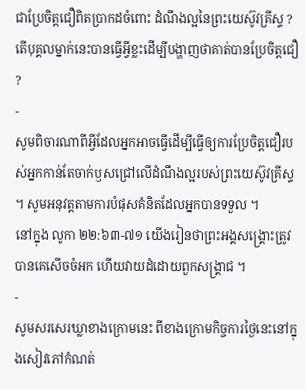ជាប្រែចិត្តជឿពិតប្រាកដចំពោះ ដំណឹងល្អនៃព្រះយេស៊ូវគ្រីស្ទ ? តើបុគ្គលម្នាក់នេះបានធ្វើអ្វីខ្លះដើម្បីបង្ហាញថាគាត់បានប្រែចិត្តជឿ ?
-
សូមពិចារណាពីអ្វីដែលអ្នកអាចធ្វើដើម្បីធ្វើឲ្យការប្រែចិត្តជឿរបស់អ្នកកាន់តែចាក់ឫសជ្រៅលើដំណឹងល្អរបស់ព្រះយេស៊ូវគ្រីស្ទ ។ សូមអនុវត្តតាមការបំផុសគំនិតដែលអ្នកបានទទួល ។
នៅក្នុង លូកា ២២:៦៣-៧១ យើងរៀនថាព្រះអង្គសង្គ្រោះត្រូវបានគេសើចចំអក ហើយវាយដំដោយពួកសង្គ្រាជ ។
-
សូមសរសេរឃ្លាខាងក្រោមនេះ ពីខាងក្រោមកិច្ចការថ្ងៃនេះនៅក្នុងសៀវភៅកំណត់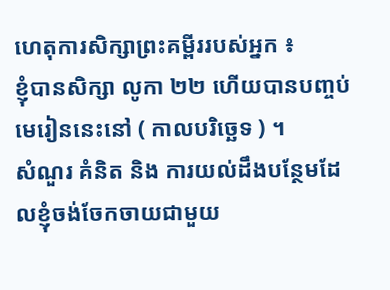ហេតុការសិក្សាព្រះគម្ពីររបស់អ្នក ៖
ខ្ញុំបានសិក្សា លូកា ២២ ហើយបានបញ្ចប់មេរៀននេះនៅ ( កាលបរិច្ឆេទ ) ។
សំណួរ គំនិត និង ការយល់ដឹងបន្ថែមដែលខ្ញុំចង់ចែកចាយជាមួយ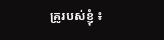គ្រូរបស់ខ្ញុំ ៖